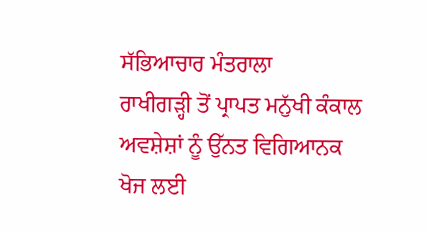ਸੱਭਿਆਚਾਰ ਮੰਤਰਾਲਾ
ਰਾਖੀਗੜ੍ਹੀ ਤੋਂ ਪ੍ਰਾਪਤ ਮਨੁੱਖੀ ਕੰਕਾਲ ਅਵਸ਼ੇਸ਼ਾਂ ਨੂੰ ਉੱਨਤ ਵਿਗਿਆਨਕ ਖੋਜ ਲਈ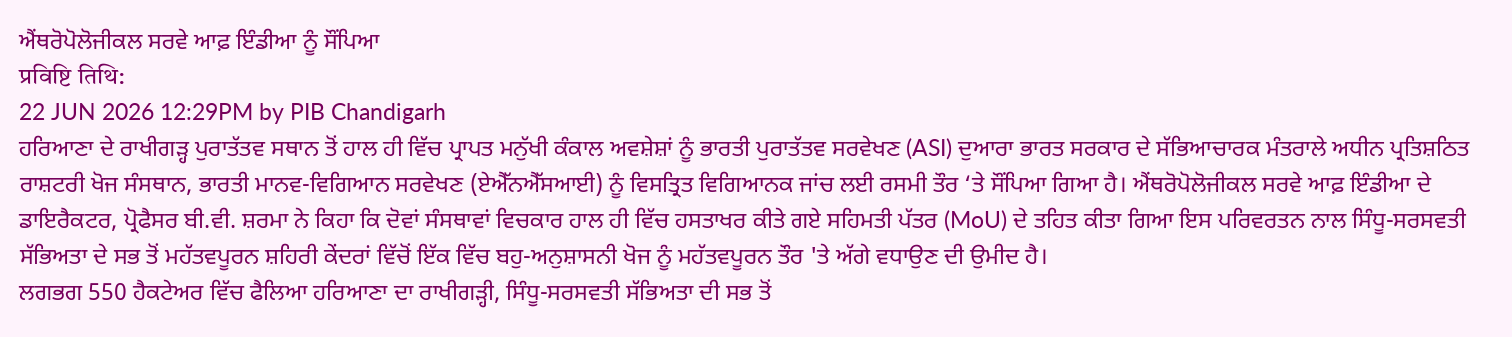ਐਂਥਰੋਪੋਲੋਜੀਕਲ ਸਰਵੇ ਆਫ਼ ਇੰਡੀਆ ਨੂੰ ਸੌਂਪਿਆ
प्रविष्टि तिथि:
22 JUN 2026 12:29PM by PIB Chandigarh
ਹਰਿਆਣਾ ਦੇ ਰਾਖੀਗੜ੍ਹ ਪੁਰਾਤੱਤਵ ਸਥਾਨ ਤੋਂ ਹਾਲ ਹੀ ਵਿੱਚ ਪ੍ਰਾਪਤ ਮਨੁੱਖੀ ਕੰਕਾਲ ਅਵਸ਼ੇਸ਼ਾਂ ਨੂੰ ਭਾਰਤੀ ਪੁਰਾਤੱਤਵ ਸਰਵੇਖਣ (ASI) ਦੁਆਰਾ ਭਾਰਤ ਸਰਕਾਰ ਦੇ ਸੱਭਿਆਚਾਰਕ ਮੰਤਰਾਲੇ ਅਧੀਨ ਪ੍ਰਤਿਸ਼ਠਿਤ ਰਾਸ਼ਟਰੀ ਖੋਜ ਸੰਸਥਾਨ, ਭਾਰਤੀ ਮਾਨਵ-ਵਿਗਿਆਨ ਸਰਵੇਖਣ (ਏਐੱਨਐੱਸਆਈ) ਨੂੰ ਵਿਸਤ੍ਰਿਤ ਵਿਗਿਆਨਕ ਜਾਂਚ ਲਈ ਰਸਮੀ ਤੌਰ ‘ਤੇ ਸੌਂਪਿਆ ਗਿਆ ਹੈ। ਐਂਥਰੋਪੋਲੋਜੀਕਲ ਸਰਵੇ ਆਫ਼ ਇੰਡੀਆ ਦੇ ਡਾਇਰੈਕਟਰ, ਪ੍ਰੋਫੈਸਰ ਬੀ.ਵੀ. ਸ਼ਰਮਾ ਨੇ ਕਿਹਾ ਕਿ ਦੋਵਾਂ ਸੰਸਥਾਵਾਂ ਵਿਚਕਾਰ ਹਾਲ ਹੀ ਵਿੱਚ ਹਸਤਾਖਰ ਕੀਤੇ ਗਏ ਸਹਿਮਤੀ ਪੱਤਰ (MoU) ਦੇ ਤਹਿਤ ਕੀਤਾ ਗਿਆ ਇਸ ਪਰਿਵਰਤਨ ਨਾਲ ਸਿੰਧੂ-ਸਰਸਵਤੀ ਸੱਭਿਅਤਾ ਦੇ ਸਭ ਤੋਂ ਮਹੱਤਵਪੂਰਨ ਸ਼ਹਿਰੀ ਕੇਂਦਰਾਂ ਵਿੱਚੋਂ ਇੱਕ ਵਿੱਚ ਬਹੁ-ਅਨੁਸ਼ਾਸਨੀ ਖੋਜ ਨੂੰ ਮਹੱਤਵਪੂਰਨ ਤੌਰ 'ਤੇ ਅੱਗੇ ਵਧਾਉਣ ਦੀ ਉਮੀਦ ਹੈ।
ਲਗਭਗ 550 ਹੈਕਟੇਅਰ ਵਿੱਚ ਫੈਲਿਆ ਹਰਿਆਣਾ ਦਾ ਰਾਖੀਗੜ੍ਹੀ, ਸਿੰਧੂ-ਸਰਸਵਤੀ ਸੱਭਿਅਤਾ ਦੀ ਸਭ ਤੋਂ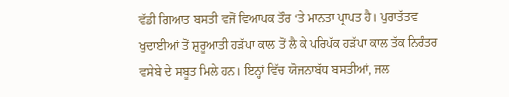ਵੱਡੀ ਗਿਆਤ ਬਸਤੀ ਵਜੋਂ ਵਿਆਪਕ ਤੌਰ ‘ਤੇ ਮਾਨਤਾ ਪ੍ਰਾਪਤ ਹੈ। ਪੁਰਾਤੱਤਵ ਖੁਦਾਈਆਂ ਤੋਂ ਸ਼ੁਰੂਆਤੀ ਹੜੱਪਾ ਕਾਲ ਤੋਂ ਲੈ ਕੇ ਪਰਿਪੱਕ ਹੜੱਪਾ ਕਾਲ ਤੱਕ ਨਿਰੰਤਰ ਵਸੇਬੇ ਦੇ ਸਬੂਤ ਮਿਲੇ ਹਨ। ਇਨ੍ਹਾਂ ਵਿੱਚ ਯੋਜਨਾਬੱਧ ਬਸਤੀਆਂ, ਜਲ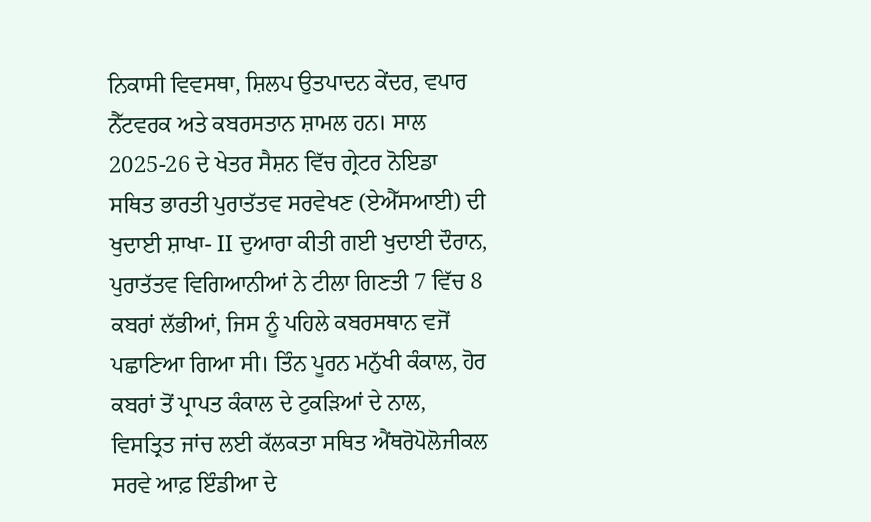ਨਿਕਾਸੀ ਵਿਵਸਥਾ, ਸ਼ਿਲਪ ਉਤਪਾਦਨ ਕੇਂਦਰ, ਵਪਾਰ ਨੈੱਟਵਰਕ ਅਤੇ ਕਬਰਸਤਾਨ ਸ਼ਾਮਲ ਹਨ। ਸਾਲ 2025-26 ਦੇ ਖੇਤਰ ਸੈਸ਼ਨ ਵਿੱਚ ਗ੍ਰੇਟਰ ਨੋਇਡਾ ਸਥਿਤ ਭਾਰਤੀ ਪੁਰਾਤੱਤਵ ਸਰਵੇਖਣ (ਏਐੱਸਆਈ) ਦੀ ਖੁਦਾਈ ਸ਼ਾਖਾ- II ਦੁਆਰਾ ਕੀਤੀ ਗਈ ਖੁਦਾਈ ਦੌਰਾਨ, ਪੁਰਾਤੱਤਵ ਵਿਗਿਆਨੀਆਂ ਨੇ ਟੀਲਾ ਗਿਣਤੀ 7 ਵਿੱਚ 8 ਕਬਰਾਂ ਲੱਭੀਆਂ, ਜਿਸ ਨੂੰ ਪਹਿਲੇ ਕਬਰਸਥਾਨ ਵਜੋਂ ਪਛਾਣਿਆ ਗਿਆ ਸੀ। ਤਿੰਨ ਪੂਰਨ ਮਨੁੱਖੀ ਕੰਕਾਲ, ਹੋਰ ਕਬਰਾਂ ਤੋਂ ਪ੍ਰਾਪਤ ਕੰਕਾਲ ਦੇ ਟੁਕੜਿਆਂ ਦੇ ਨਾਲ, ਵਿਸਤ੍ਰਿਤ ਜਾਂਚ ਲਈ ਕੱਲਕਤਾ ਸਥਿਤ ਐਂਥਰੋਪੋਲੋਜੀਕਲ ਸਰਵੇ ਆਫ਼ ਇੰਡੀਆ ਦੇ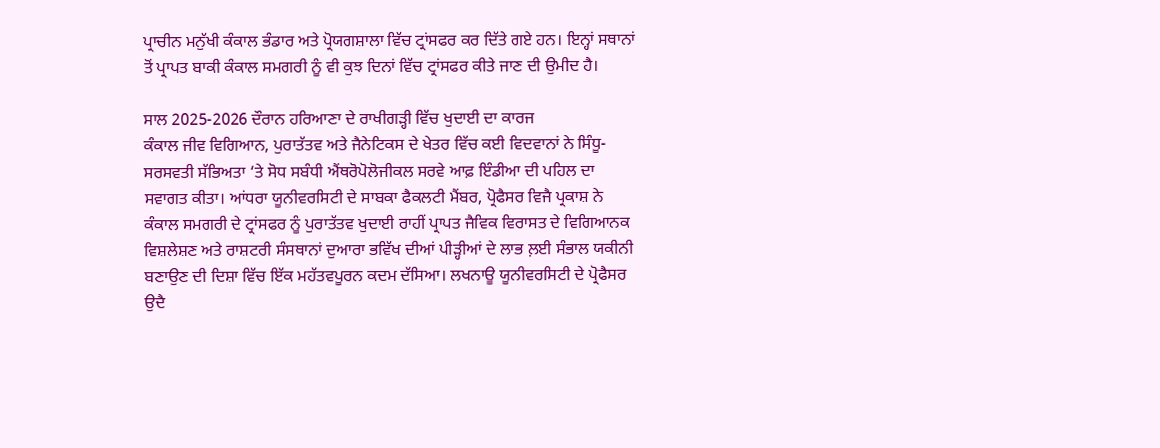ਪ੍ਰਾਚੀਨ ਮਨੁੱਖੀ ਕੰਕਾਲ ਭੰਡਾਰ ਅਤੇ ਪ੍ਰੋਯਗਸ਼ਾਲਾ ਵਿੱਚ ਟ੍ਰਾਂਸਫਰ ਕਰ ਦਿੱਤੇ ਗਏ ਹਨ। ਇਨ੍ਹਾਂ ਸਥਾਨਾਂ ਤੋਂ ਪ੍ਰਾਪਤ ਬਾਕੀ ਕੰਕਾਲ ਸਮਗਰੀ ਨੂੰ ਵੀ ਕੁਝ ਦਿਨਾਂ ਵਿੱਚ ਟ੍ਰਾਂਸਫਰ ਕੀਤੇ ਜਾਣ ਦੀ ਉਮੀਦ ਹੈ।

ਸਾਲ 2025-2026 ਦੌਰਾਨ ਹਰਿਆਣਾ ਦੇ ਰਾਖੀਗੜ੍ਹੀ ਵਿੱਚ ਖੁਦਾਈ ਦਾ ਕਾਰਜ
ਕੰਕਾਲ ਜੀਵ ਵਿਗਿਆਨ, ਪੁਰਾਤੱਤਵ ਅਤੇ ਜੈਨੇਟਿਕਸ ਦੇ ਖੇਤਰ ਵਿੱਚ ਕਈ ਵਿਦਵਾਨਾਂ ਨੇ ਸਿੰਧੂ-ਸਰਸਵਤੀ ਸੱਭਿਅਤਾ ‘ਤੇ ਸੋਧ ਸਬੰਧੀ ਐਂਥਰੋਪੋਲੋਜੀਕਲ ਸਰਵੇ ਆਫ਼ ਇੰਡੀਆ ਦੀ ਪਹਿਲ ਦਾ ਸਵਾਗਤ ਕੀਤਾ। ਆਂਧਰਾ ਯੂਨੀਵਰਸਿਟੀ ਦੇ ਸਾਬਕਾ ਫੈਕਲਟੀ ਮੈਂਬਰ, ਪ੍ਰੋਫੈਸਰ ਵਿਜੈ ਪ੍ਰਕਾਸ਼ ਨੇ ਕੰਕਾਲ ਸਮਗਰੀ ਦੇ ਟ੍ਰਾਂਸਫਰ ਨੂੰ ਪੁਰਾਤੱਤਵ ਖੁਦਾਈ ਰਾਹੀਂ ਪ੍ਰਾਪਤ ਜੈਵਿਕ ਵਿਰਾਸਤ ਦੇ ਵਿਗਿਆਨਕ ਵਿਸ਼ਲੇਸ਼ਣ ਅਤੇ ਰਾਸ਼ਟਰੀ ਸੰਸਥਾਨਾਂ ਦੁਆਰਾ ਭਵਿੱਖ ਦੀਆਂ ਪੀੜ੍ਹੀਆਂ ਦੇ ਲਾਭ ਲ਼ਈ ਸੰਭਾਲ ਯਕੀਨੀ ਬਣਾਉਣ ਦੀ ਦਿਸ਼ਾ ਵਿੱਚ ਇੱਕ ਮਹੱਤਵਪੂਰਨ ਕਦਮ ਦੱਸਿਆ। ਲਖਨਾਊ ਯੂਨੀਵਰਸਿਟੀ ਦੇ ਪ੍ਰੋਫੈਸਰ ਉਦੈ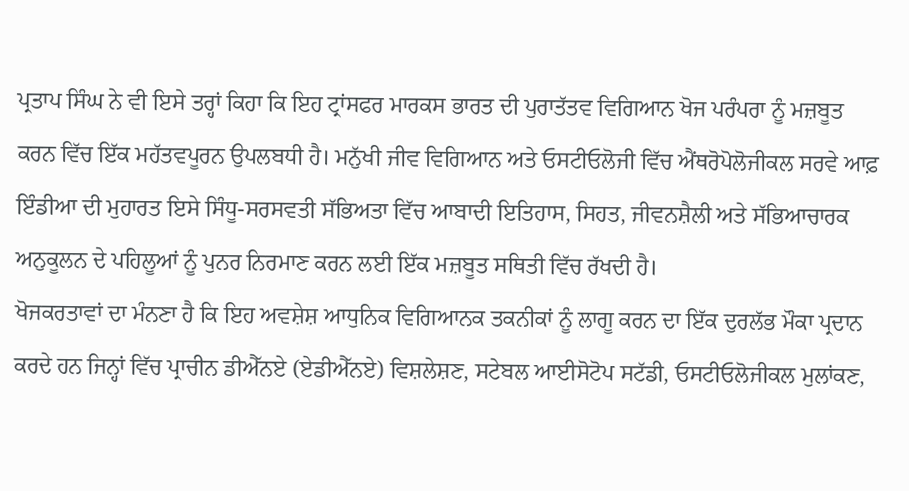ਪ੍ਰਤਾਪ ਸਿੰਘ ਨੇ ਵੀ ਇਸੇ ਤਰ੍ਹਾਂ ਕਿਹਾ ਕਿ ਇਹ ਟ੍ਰਾਂਸਫਰ ਮਾਰਕਸ ਭਾਰਤ ਦੀ ਪੁਰਾਤੱਤਵ ਵਿਗਿਆਨ ਖੋਜ ਪਰੰਪਰਾ ਨੂੰ ਮਜ਼ਬੂਤ ਕਰਨ ਵਿੱਚ ਇੱਕ ਮਹੱਤਵਪੂਰਨ ਉਪਲਬਧੀ ਹੈ। ਮਨੁੱਖੀ ਜੀਵ ਵਿਗਿਆਨ ਅਤੇ ਓਸਟੀਓਲੋਜੀ ਵਿੱਚ ਐਂਥਰੋਪੋਲੋਜੀਕਲ ਸਰਵੇ ਆਫ਼ ਇੰਡੀਆ ਦੀ ਮੁਹਾਰਤ ਇਸੇ ਸਿੰਧੂ-ਸਰਸਵਤੀ ਸੱਭਿਅਤਾ ਵਿੱਚ ਆਬਾਦੀ ਇਤਿਹਾਸ, ਸਿਹਤ, ਜੀਵਨਸ਼ੈਲੀ ਅਤੇ ਸੱਭਿਆਚਾਰਕ ਅਨੁਕੂਲਨ ਦੇ ਪਹਿਲੂਆਂ ਨੂੰ ਪੁਨਰ ਨਿਰਮਾਣ ਕਰਨ ਲਈ ਇੱਕ ਮਜ਼ਬੂਤ ਸਥਿਤੀ ਵਿੱਚ ਰੱਖਦੀ ਹੈ।
ਖੋਜਕਰਤਾਵਾਂ ਦਾ ਮੰਨਣਾ ਹੈ ਕਿ ਇਹ ਅਵਸ਼ੇਸ਼ ਆਧੁਨਿਕ ਵਿਗਿਆਨਕ ਤਕਨੀਕਾਂ ਨੂੰ ਲਾਗੂ ਕਰਨ ਦਾ ਇੱਕ ਦੁਰਲੱਭ ਮੌਕਾ ਪ੍ਰਦਾਨ ਕਰਦੇ ਹਨ ਜਿਨ੍ਹਾਂ ਵਿੱਚ ਪ੍ਰਾਚੀਨ ਡੀਐੱਨਏ (ਏਡੀਐੱਨਏ) ਵਿਸ਼ਲੇਸ਼ਣ, ਸਟੇਬਲ ਆਈਸੋਟੋਪ ਸਟੱਡੀ, ਓਸਟੀਓਲੋਜੀਕਲ ਮੁਲਾਂਕਣ,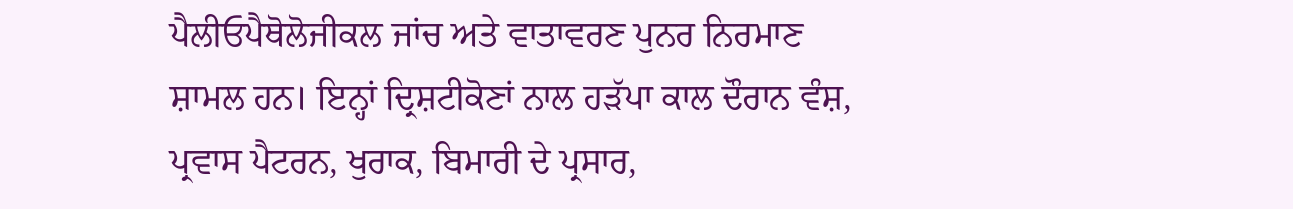ਪੈਲੀਓਪੈਥੋਲੋਜੀਕਲ ਜਾਂਚ ਅਤੇ ਵਾਤਾਵਰਣ ਪੁਨਰ ਨਿਰਮਾਣ ਸ਼ਾਮਲ ਹਨ। ਇਨ੍ਹਾਂ ਦ੍ਰਿਸ਼ਟੀਕੋਣਾਂ ਨਾਲ ਹੜੱਪਾ ਕਾਲ ਦੌਰਾਨ ਵੰਸ਼, ਪ੍ਰਵਾਸ ਪੈਟਰਨ, ਖੁਰਾਕ, ਬਿਮਾਰੀ ਦੇ ਪ੍ਰਸਾਰ,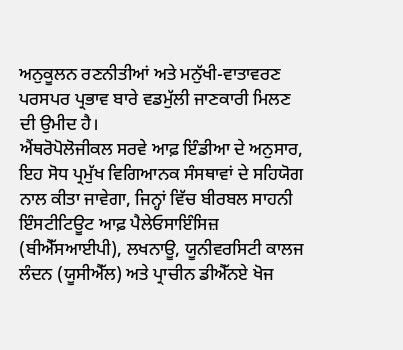ਅਨੁਕੂਲਨ ਰਣਨੀਤੀਆਂ ਅਤੇ ਮਨੁੱਖੀ-ਵਾਤਾਵਰਣ ਪਰਸਪਰ ਪ੍ਰਭਾਵ ਬਾਰੇ ਵਡਮੁੱਲੀ ਜਾਣਕਾਰੀ ਮਿਲਣ ਦੀ ਉਮੀਦ ਹੈ।
ਐਂਥਰੋਪੋਲੋਜੀਕਲ ਸਰਵੇ ਆਫ਼ ਇੰਡੀਆ ਦੇ ਅਨੁਸਾਰ, ਇਹ ਸੋਧ ਪ੍ਰਮੁੱਖ ਵਿਗਿਆਨਕ ਸੰਸਥਾਵਾਂ ਦੇ ਸਹਿਯੋਗ ਨਾਲ ਕੀਤਾ ਜਾਵੇਗਾ, ਜਿਨ੍ਹਾਂ ਵਿੱਚ ਬੀਰਬਲ ਸਾਹਨੀ ਇੰਸਟੀਟਿਊਟ ਆਫ਼ ਪੈਲੇਓਸਾਇੰਸਿਜ਼ (ਬੀਐੱਸਆਈਪੀ), ਲਖਨਾਊ, ਯੂਨੀਵਰਸਿਟੀ ਕਾਲਜ ਲੰਦਨ (ਯੂਸੀਐੱਲ) ਅਤੇ ਪ੍ਰਾਚੀਨ ਡੀਐੱਨਏ ਖੋਜ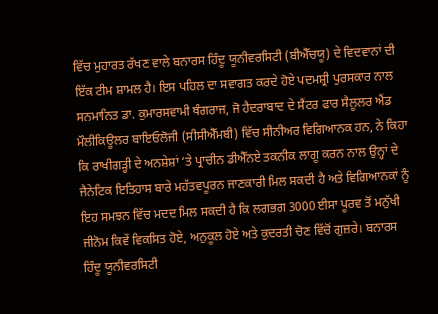ਵਿੱਚ ਮੁਹਾਰਤ ਰੱਖਣ ਵਾਲੇ ਬਨਾਰਸ ਹਿੰਦੂ ਯੂਨੀਵਰਸਿਟੀ (ਬੀਐੱਚਯੂ) ਦੇ ਵਿਦਵਾਨਾਂ ਦੀ ਇੱਕ ਟੀਮ ਸ਼ਾਮਲ ਹੈ। ਇਸ ਪਹਿਲ ਦਾ ਸਵਾਗਤ ਕਰਦੇ ਹੋਏ ਪਦਮਸ਼੍ਰੀ ਪੁਰਸਕਾਰ ਨਾਲ ਸਨਮਾਨਿਤ ਡਾ. ਕੁਮਾਰਸਵਾਮੀ ਥੰਗਰਾਜ, ਜੋ ਹੈਦਰਾਬਾਦ ਦੇ ਸੈਂਟਰ ਫਾਰ ਸੈਲੂਲਰ ਐਂਡ ਮੌਲੀਕਿਊਲਰ ਬਾਇਓਲੋਜੀ (ਸੀਸੀਐੱਮਬੀ) ਵਿੱਚ ਸੀਨੀਅਰ ਵਿਗਿਆਨਕ ਹਨ, ਨੇ ਕਿਹਾ ਕਿ ਰਾਖੀਗੜ੍ਹੀ ਦੇ ਅਨਸ਼ੇਸ਼ਾਂ ‘ਤੇ ਪ੍ਰਾਚੀਨ ਡੀਐੱਨਏ ਤਕਨੀਕ ਲਾਗੂ ਕਰਨ ਨਾਲ ਉਨ੍ਹਾਂ ਦੇ ਜੈਨੇਟਿਕ ਇਤਿਹਾਸ ਬਾਰੇ ਮਹੱਤਵਪੂਰਨ ਜਾਣਕਾਰੀ ਮਿਲ ਸਕਦੀ ਹੈ ਅਤੇ ਵਿਗਿਆਨਕਾਂ ਨੂੰ ਇਹ ਸਮਝਨ ਵਿੱਚ ਮਦਦ ਮਿਲ ਸਕਦੀ ਹੈ ਕਿ ਲਗਭਗ 3000 ਈਸਾ ਪੂਰਵ ਤੋਂ ਮਨੁੱਖੀ ਜੀਨੋਮ ਕਿਵੇਂ ਵਿਕਸਿਤ ਹੋਏ, ਅਨੁਕੂਲ ਹੋਏ ਅਤੇ ਕੁਦਰਤੀ ਚੋਣ ਵਿੱਚੋਂ ਗੁਜ਼ਰੇ। ਬਨਾਰਸ ਹਿੰਦੂ ਯੂਨੀਵਰਸਿਟੀ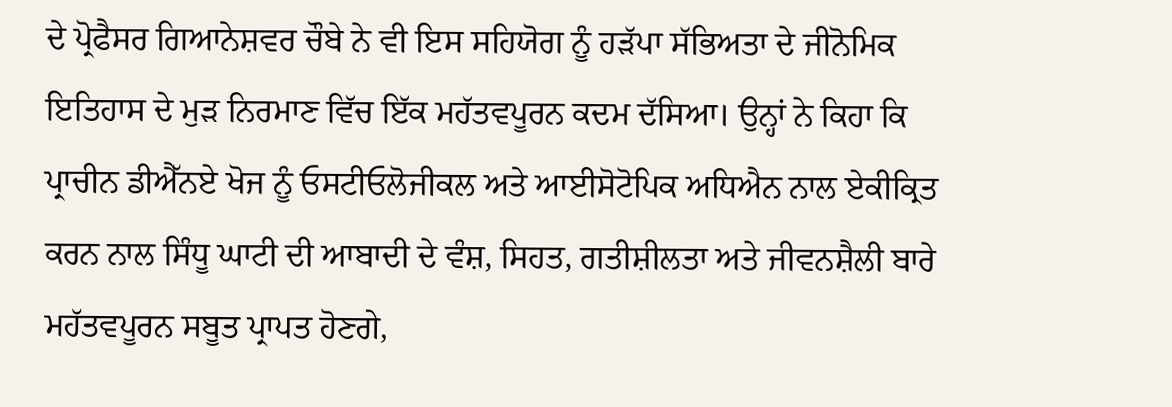ਦੇ ਪ੍ਰੋਫੈਸਰ ਗਿਆਨੇਸ਼ਵਰ ਚੌਬੇ ਨੇ ਵੀ ਇਸ ਸਹਿਯੋਗ ਨੂੰ ਹੜੱਪਾ ਸੱਭਿਅਤਾ ਦੇ ਜੀਨੋਮਿਕ ਇਤਿਹਾਸ ਦੇ ਮੁੜ ਨਿਰਮਾਣ ਵਿੱਚ ਇੱਕ ਮਹੱਤਵਪੂਰਨ ਕਦਮ ਦੱਸਿਆ। ਉਨ੍ਹਾਂ ਨੇ ਕਿਹਾ ਕਿ ਪ੍ਰਾਚੀਨ ਡੀਐੱਨਏ ਖੋਜ ਨੂੰ ਓਸਟੀਓਲੋਜੀਕਲ ਅਤੇ ਆਈਸੋਟੋਪਿਕ ਅਧਿਐਨ ਨਾਲ ਏਕੀਕ੍ਰਿਤ ਕਰਨ ਨਾਲ ਸਿੰਧੂ ਘਾਟੀ ਦੀ ਆਬਾਦੀ ਦੇ ਵੰਸ਼, ਸਿਹਤ, ਗਤੀਸ਼ੀਲਤਾ ਅਤੇ ਜੀਵਨਸ਼ੈਲੀ ਬਾਰੇ ਮਹੱਤਵਪੂਰਨ ਸਬੂਤ ਪ੍ਰਾਪਤ ਹੋਣਗੇ,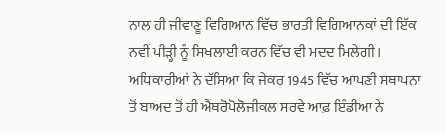ਨਾਲ ਹੀ ਜੀਵਾਣੂ ਵਿਗਿਆਨ ਵਿੱਚ ਭਾਰਤੀ ਵਿਗਿਆਨਕਾਂ ਦੀ ਇੱਕ ਨਵੀਂ ਪੀੜ੍ਹੀ ਨੂੰ ਸਿਖਲਾਈ ਕਰਨ ਵਿੱਚ ਵੀ ਮਦਦ ਮਿਲੇਗੀ। ਅਧਿਕਾਰੀਆਂ ਨੇ ਦੱਸਿਆ ਕਿ ਜੇਕਰ 1945 ਵਿੱਚ ਆਪਣੀ ਸਥਾਪਨਾ ਤੋਂ ਬਾਅਦ ਤੋਂ ਹੀ ਐਂਥਰੋਪੋਲੋਜੀਕਲ ਸਰਵੇ ਆਫ਼ ਇੰਡੀਆ ਨੇ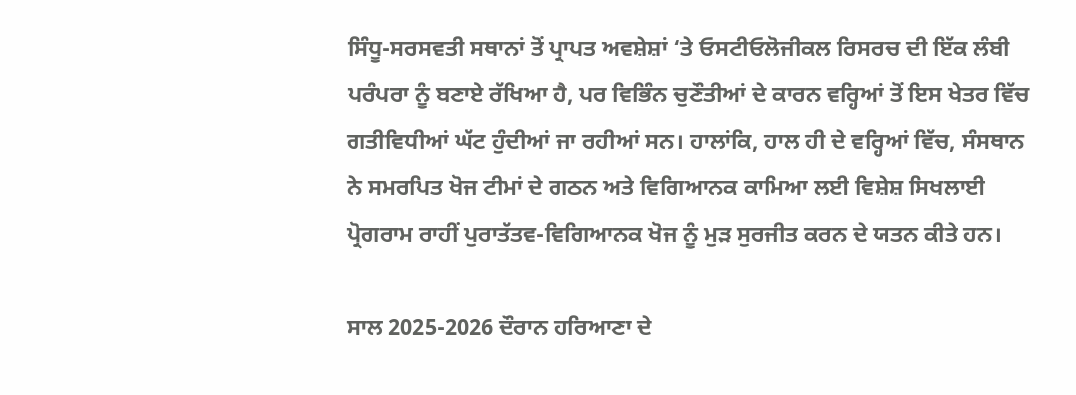ਸਿੰਧੂ-ਸਰਸਵਤੀ ਸਥਾਨਾਂ ਤੋਂ ਪ੍ਰਾਪਤ ਅਵਸ਼ੇਸ਼ਾਂ ‘ਤੇ ਓਸਟੀਓਲੋਜੀਕਲ ਰਿਸਰਚ ਦੀ ਇੱਕ ਲੰਬੀ ਪਰੰਪਰਾ ਨੂੰ ਬਣਾਏ ਰੱਖਿਆ ਹੈ, ਪਰ ਵਿਭਿੰਨ ਚੁਣੌਤੀਆਂ ਦੇ ਕਾਰਨ ਵਰ੍ਹਿਆਂ ਤੋਂ ਇਸ ਖੇਤਰ ਵਿੱਚ ਗਤੀਵਿਧੀਆਂ ਘੱਟ ਹੁੰਦੀਆਂ ਜਾ ਰਹੀਆਂ ਸਨ। ਹਾਲਾਂਕਿ, ਹਾਲ ਹੀ ਦੇ ਵਰ੍ਹਿਆਂ ਵਿੱਚ, ਸੰਸਥਾਨ ਨੇ ਸਮਰਪਿਤ ਖੋਜ ਟੀਮਾਂ ਦੇ ਗਠਨ ਅਤੇ ਵਿਗਿਆਨਕ ਕਾਮਿਆ ਲਈ ਵਿਸ਼ੇਸ਼ ਸਿਖਲਾਈ ਪ੍ਰੋਗਰਾਮ ਰਾਹੀਂ ਪੁਰਾਤੱਤਵ-ਵਿਗਿਆਨਕ ਖੋਜ ਨੂੰ ਮੁੜ ਸੁਰਜੀਤ ਕਰਨ ਦੇ ਯਤਨ ਕੀਤੇ ਹਨ।

ਸਾਲ 2025-2026 ਦੌਰਾਨ ਹਰਿਆਣਾ ਦੇ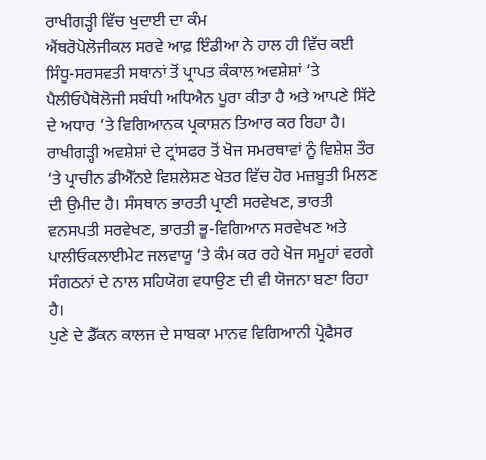ਰਾਖੀਗੜ੍ਹੀ ਵਿੱਚ ਖੁਦਾਈ ਦਾ ਕੰਮ
ਐਂਥਰੋਪੋਲੋਜੀਕਲ ਸਰਵੇ ਆਫ਼ ਇੰਡੀਆ ਨੇ ਹਾਲ ਹੀ ਵਿੱਚ ਕਈ ਸਿੰਧੂ-ਸਰਸਵਤੀ ਸਥਾਨਾਂ ਤੋਂ ਪ੍ਰਾਪਤ ਕੰਕਾਲ ਅਵਸ਼ੇਸ਼ਾਂ ‘ਤੇ ਪੈਲੀਓਪੈਥੋਲੋਜੀ ਸਬੰਧੀ ਅਧਿਐਨ ਪੂਰਾ ਕੀਤਾ ਹੈ ਅਤੇ ਆਪਣੇ ਸਿੱਟੇ ਦੇ ਅਧਾਰ ‘ਤੇ ਵਿਗਿਆਨਕ ਪ੍ਰਕਾਸ਼ਨ ਤਿਆਰ ਕਰ ਰਿਹਾ ਹੈ। ਰਾਖੀਗੜ੍ਹੀ ਅਵਸ਼ੇਸ਼ਾਂ ਦੇ ਟ੍ਰਾਂਸਫਰ ਤੋਂ ਖੋਜ ਸਮਰਥਾਵਾਂ ਨੂੰ ਵਿਸ਼ੇਸ਼ ਤੌਰ ‘ਤੇ ਪ੍ਰਾਚੀਨ ਡੀਐੱਨਏ ਵਿਸ਼ਲੇਸ਼ਣ ਖੇਤਰ ਵਿੱਚ ਹੋਰ ਮਜ਼ਬੂਤੀ ਮਿਲਣ ਦੀ ਉਮੀਦ ਹੈ। ਸੰਸਥਾਨ ਭਾਰਤੀ ਪ੍ਰਾਣੀ ਸਰਵੇਖਣ, ਭਾਰਤੀ ਵਨਸਪਤੀ ਸਰਵੇਖਣ, ਭਾਰਤੀ ਭੂ-ਵਿਗਿਆਨ ਸਰਵੇਖਣ ਅਤੇ ਪਾਲੀਓਕਲਾਈਮੇਟ ਜਲਵਾਯੂ ‘ਤੇ ਕੰਮ ਕਰ ਰਹੇ ਖੋਜ ਸਮੂਹਾਂ ਵਰਗੇ ਸੰਗਠਨਾਂ ਦੇ ਨਾਲ ਸਹਿਯੋਗ ਵਧਾਉਣ ਦੀ ਵੀ ਯੋਜਨਾ ਬਣਾ ਰਿਹਾ ਹੈ।
ਪੁਣੇ ਦੇ ਡੈੱਕਨ ਕਾਲਜ ਦੇ ਸਾਬਕਾ ਮਾਨਵ ਵਿਗਿਆਨੀ ਪ੍ਰੋਫੈਸਰ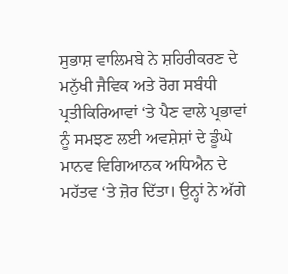ਸੁਭਾਸ਼ ਵਾਲਿਮਬੇ ਨੇ ਸ਼ਹਿਰੀਕਰਣ ਦੇ ਮਨੁੱਖੀ ਜੈਵਿਕ ਅਤੇ ਰੋਗ ਸਬੰਧੀ ਪ੍ਰਤੀਕਿਰਿਆਵਾਂ ‘ਤੇ ਪੈਣ ਵਾਲੇ ਪ੍ਰਭਾਵਾਂ ਨੂੰ ਸਮਝਣ ਲਈ ਅਵਸ਼ੇਸ਼ਾਂ ਦੇ ਡੂੰਘੇ ਮਾਨਵ ਵਿਗਿਆਨਕ ਅਧਿਐਨ ਦੇ ਮਹੱਤਵ ‘ਤੇ ਜ਼ੋਰ ਦਿੱਤਾ। ਉਨ੍ਹਾਂ ਨੇ ਅੱਗੇ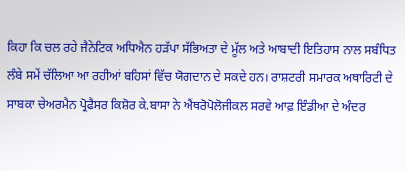ਕਿਹਾ ਕਿ ਚਲ ਰਹੇ ਜੈਨੇਟਿਕ ਅਧਿਐਨ ਹੜੱਪਾ ਸੱਭਿਅਤਾ ਦੇ ਮੂੱਲ ਅਤੇ ਆਬਾਦੀ ਇਤਿਹਾਸ ਨਾਲ ਸਬੰਧਿਤ ਲੰਬੇ ਸਮੇਂ ਚੱਲਿਆ ਆ ਰਹੀਆਂ ਬਹਿਸਾਂ ਵਿੱਚ ਯੋਗਦਾਨ ਦੇ ਸਕਦੇ ਹਨ। ਰਾਸ਼ਟਰੀ ਸਮਾਰਕ ਅਥਾਰਿਟੀ ਦੇ ਸਾਬਕਾ ਚੇਅਰਮੈਨ ਪ੍ਰੋਫੈਸਰ ਕਿਸ਼ੋਰ ਕੇ.ਬਾਸਾ ਨੇ ਐਂਥਰੋਪੋਲੋਜੀਕਲ ਸਰਵੇ ਆਫ਼ ਇੰਡੀਆ ਦੇ ਅੰਦਰ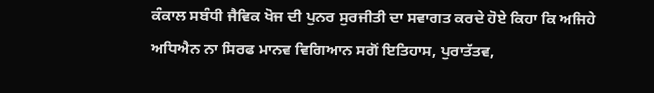ਕੰਕਾਲ ਸਬੰਧੀ ਜੈਵਿਕ ਖੋਜ ਦੀ ਪੁਨਰ ਸੁਰਜੀਤੀ ਦਾ ਸਵਾਗਤ ਕਰਦੇ ਹੋਏ ਕਿਹਾ ਕਿ ਅਜਿਹੇ ਅਧਿਐਨ ਨਾ ਸਿਰਫ ਮਾਨਵ ਵਿਗਿਆਨ ਸਗੋਂ ਇਤਿਹਾਸ, ਪੁਰਾਤੱਤਵ,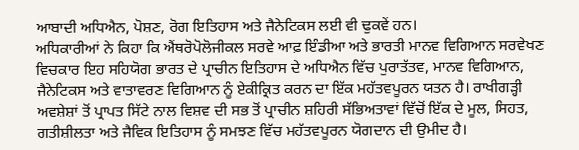ਆਬਾਦੀ ਅਧਿਐਨ, ਪੋਸ਼ਣ, ਰੋਗ ਇਤਿਹਾਸ ਅਤੇ ਜੈਨੇਟਿਕਸ ਲਈ ਵੀ ਢੁਕਵੇਂ ਹਨ।
ਅਧਿਕਾਰੀਆਂ ਨੇ ਕਿਹਾ ਕਿ ਐਂਥਰੋਪੋਲੋਜੀਕਲ ਸਰਵੇ ਆਫ਼ ਇੰਡੀਆ ਅਤੇ ਭਾਰਤੀ ਮਾਨਵ ਵਿਗਿਆਨ ਸਰਵੇਖਣ ਵਿਚਕਾਰ ਇਹ ਸਹਿਯੋਗ ਭਾਰਤ ਦੇ ਪ੍ਰਾਚੀਨ ਇਤਿਹਾਸ ਦੇ ਅਧਿਐਨ ਵਿੱਚ ਪੁਰਾਤੱਤਵ, ਮਾਨਵ ਵਿਗਿਆਨ, ਜੈਨੇਟਿਕਸ ਅਤੇ ਵਾਤਾਵਰਣ ਵਿਗਿਆਨ ਨੂੰ ਏਕੀਕ੍ਰਿਤ ਕਰਨ ਦਾ ਇੱਕ ਮਹੱਤਵਪੂਰਨ ਯਤਨ ਹੈ। ਰਾਖੀਗੜ੍ਹੀ ਅਵਸ਼ੇਸ਼ਾਂ ਤੋਂ ਪ੍ਰਾਪਤ ਸਿੱਟੇ ਨਾਲ ਵਿਸ਼ਵ ਦੀ ਸਭ ਤੋਂ ਪ੍ਰਾਚੀਨ ਸ਼ਹਿਰੀ ਸੱਭਿਅਤਾਵਾਂ ਵਿੱਚੋਂ ਇੱਕ ਦੇ ਮੂਲ, ਸਿਹਤ, ਗਤੀਸ਼ੀਲਤਾ ਅਤੇ ਜੈਵਿਕ ਇਤਿਹਾਸ ਨੂੰ ਸਮਝਣ ਵਿੱਚ ਮਹੱਤਵਪੂਰਨ ਯੋਗਦਾਨ ਦੀ ਉਮੀਦ ਹੈ।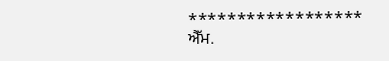******************
ਐੱਮ.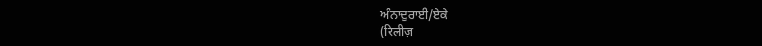ਅੰਨਾਦੁਰਾਈ/ਏਕੇ
(रिलीज़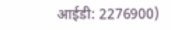आईडी: 2276900)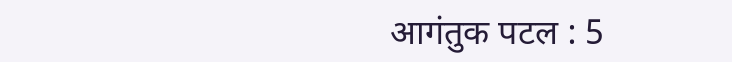आगंतुक पटल : 5